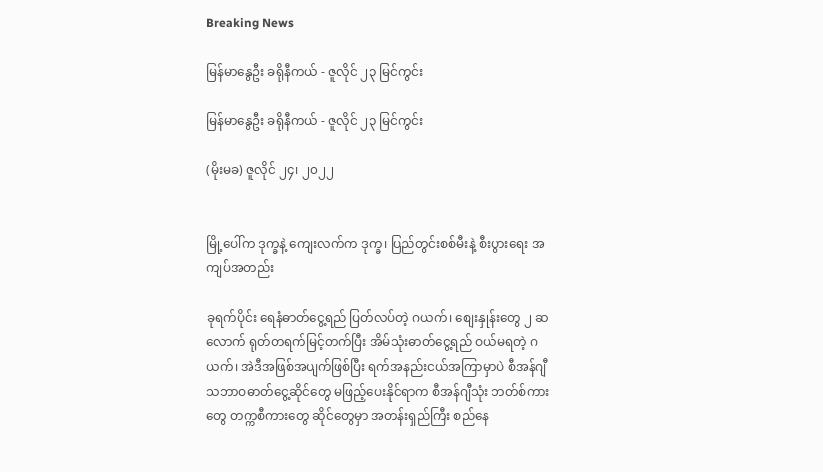Breaking News

မြန်မာနွေဦး ခရိုနီကယ် - ဇူလိုင် ၂၃ မြင်ကွင်း

မြန်မာနွေဦး ခရိုနီကယ် - ဇူလိုင် ၂၃ မြင်ကွင်း

(မိုးမခ) ဇူလိုင် ၂၄၊ ၂၀၂၂


မြို့ပေါ်က ဒုက္ခနဲ့ ကျေးလက်က ဒုက္ခ၊ ပြည်တွင်းစစ်မီးနဲ့ စီးပွားရေး အကျပ်အတည်း

ခုရက်ပိုင်း ရေနံဓာတ်ငွေ့ရည် ပြတ်လပ်တဲ့ ဂယက်၊ စျေးနှုန်းတွေ ၂ ဆလောက် ရုတ်တရက်မြင့်တက်ပြီး အိမ်သုံးဓာတ်ငွေ့ရည် ဝယ်မရတဲ့ ဂယက်၊ အဲဒီအဖြစ်အပျက်ဖြစ်ပြီး ရက်အနည်းငယ်အကြာမှာပဲ စီအန်ဂျီ သဘာဝဓာတ်ငွေ့ဆိုင်တွေ မဖြည့်ပေးနိုင်ရာက စီအန်ဂျီသုံး ဘတ်စ်ကားတွေ တက္ကစီကားတွေ ဆိုင်တွေမှာ အတန်းရှည်ကြီး စည်နေ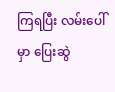ကြရပြီး လမ်းပေါ်မှာ ပြေးဆွဲ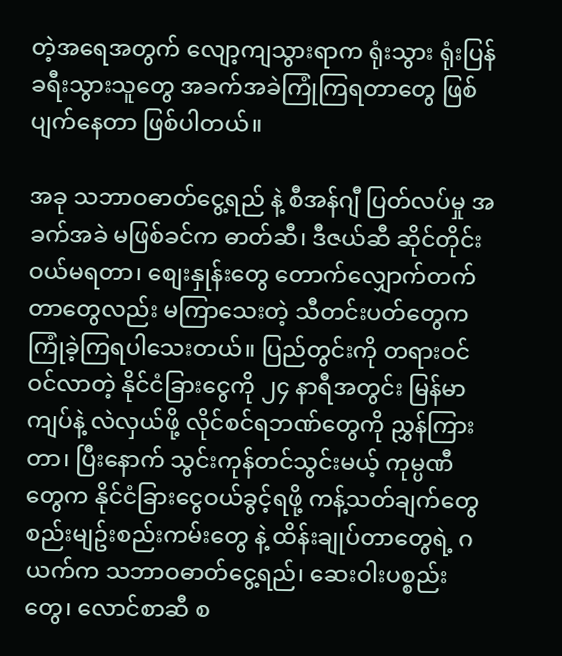တဲ့အရေအတွက် လျော့ကျသွားရာက ရုံးသွား ရုံးပြန် ခရီးသွားသူတွေ အခက်အခဲကြုံကြရတာတွေ ဖြစ်ပျက်နေတာ ဖြစ်ပါတယ်။

အခု သဘာဝဓာတ်ငွေ့ရည် နဲ့ စီအန်ဂျီ ပြတ်လပ်မှု အခက်အခဲ မဖြစ်ခင်က ဓာတ်ဆီ၊ ဒီဇယ်ဆီ ဆိုင်တိုင်းဝယ်မရတာ၊ စျေးနှုန်းတွေ တောက်လျှောက်တက်တာတွေလည်း မကြာသေးတဲ့ သီတင်းပတ်တွေက ကြုံခဲ့ကြရပါသေးတယ်။ ပြည်တွင်းကို တရားဝင် ဝင်လာတဲ့ နိုင်ငံခြားငွေကို ၂၄ နာရီအတွင်း မြန်မာကျပ်နဲ့ လဲလှယ်ဖို့ လိုင်စင်ရဘဏ်တွေကို ညွှန်ကြားတာ၊ ပြီးနောက် သွင်းကုန်တင်သွင်းမယ့် ကုမ္ပဏီတွေက နိုင်ငံခြားငွေဝယ်ခွင့်ရဖို့ ကန့်သတ်ချက်တွေ စည်းမျဥ်းစည်းကမ်းတွေ နဲ့ ထိန်းချုပ်တာတွေရဲ့ ဂယက်က သဘာဝဓာတ်ငွေ့ရည်၊ ဆေးဝါးပစ္စည်းတွေ၊ လောင်စာဆီ စ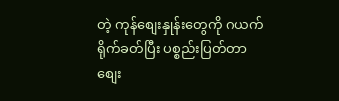တဲ့ ကုန်စျေးနှုန်းတွေကို ဂယက်ရိုက်ခတ်ပြီး ပစ္စည်းပြတ်တာ စျေး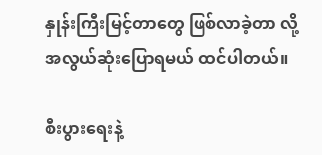နှုန်းကြီးမြင့်တာတွေ ဖြစ်လာခဲ့တာ လို့ အလွယ်ဆုံးပြောရမယ် ထင်ပါတယ်။

စီးပွားရေးနဲ့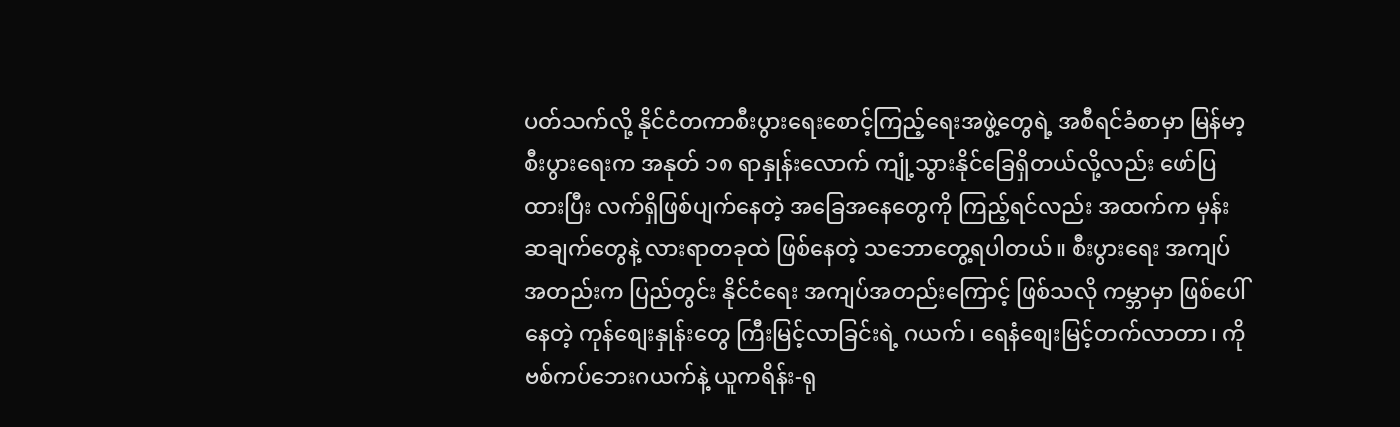ပတ်သက်လို့ နိုင်ငံတကာစီးပွားရေးစောင့်ကြည့်ရေးအဖွဲ့တွေရဲ့ အစီရင်ခံစာမှာ မြန်မာ့စီးပွားရေးက အနုတ် ၁၈ ရာနှုန်းလောက် ကျုံ့သွားနိုင်ခြေရှိတယ်လို့လည်း ဖော်ပြထားပြီး လက်ရှိဖြစ်ပျက်နေတဲ့ အခြေအနေတွေကို ကြည့်ရင်လည်း အထက်က မှန်းဆချက်တွေနဲ့ လားရာတခုထဲ ဖြစ်နေတဲ့ သဘောတွေ့ရပါတယ်။ စီးပွားရေး အကျပ်အတည်းက ပြည်တွင်း နိုင်ငံရေး အကျပ်အတည်းကြောင့် ဖြစ်သလို ကမ္ဘာမှာ ဖြစ်ပေါ်နေတဲ့ ကုန်စျေးနှုန်းတွေ ကြီးမြင့်လာခြင်းရဲ့ ဂယက်၊ ရေနံစျေးမြင့်တက်လာတာ၊ ကိုဗစ်ကပ်ဘေးဂယက်နဲ့ ယူကရိန်း-ရု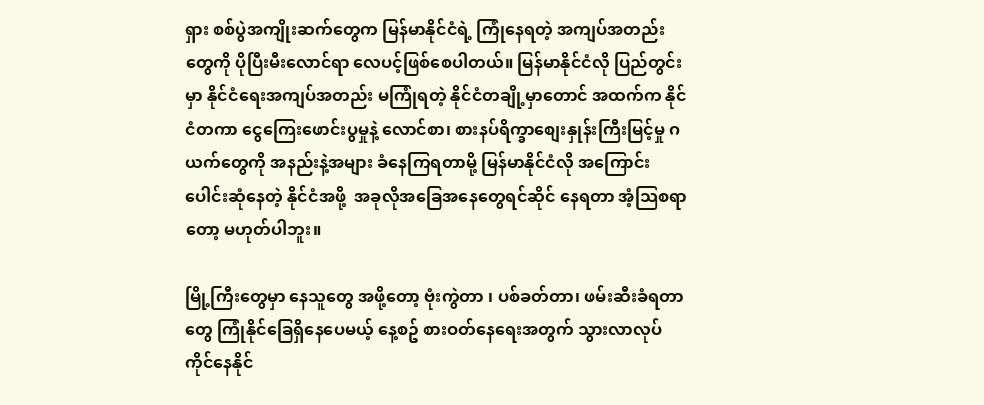ရှား စစ်ပွဲအကျိုးဆက်တွေက မြန်မာနိုင်ငံရဲ့ ကြုံနေရတဲ့ အကျပ်အတည်းတွေကို ပိုပြီးမီးလောင်ရာ လေပင့်ဖြစ်စေပါတယ်။ မြန်မာနိုင်ငံလို ပြည်တွင်းမှာ နိုင်ငံရေးအကျပ်အတည်း မကြုံရတဲ့ နိုင်ငံတချို့မှာတောင် အထက်က နိုင်ငံတကာ ငွေကြေးဖောင်းပွမှုနဲ့ လောင်စာ၊ စားနပ်ရိက္ခာစျေးနှုန်းကြီးမြင့်မှု ဂယက်တွေကို အနည်းနဲ့အများ ခံနေကြရတာမို့ မြန်မာနိုင်ငံလို အကြောင်းပေါင်းဆုံနေတဲ့ နိုင်ငံအဖို့  အခုလိုအခြေအနေတွေရင်ဆိုင် နေရတာ အံ့သြစရာတော့ မဟုတ်ပါဘူး။

မြို့ကြီးတွေမှာ နေသူတွေ အဖို့တော့ ဗုံးကွဲတာ ၊ ပစ်ခတ်တာ၊ ဖမ်းဆီးခံရတာတွေ ကြုံနိုင်ခြေရှိနေပေမယ့် နေ့စဥ် စားဝတ်နေရေးအတွက် သွားလာလုပ်ကိုင်နေနိုင်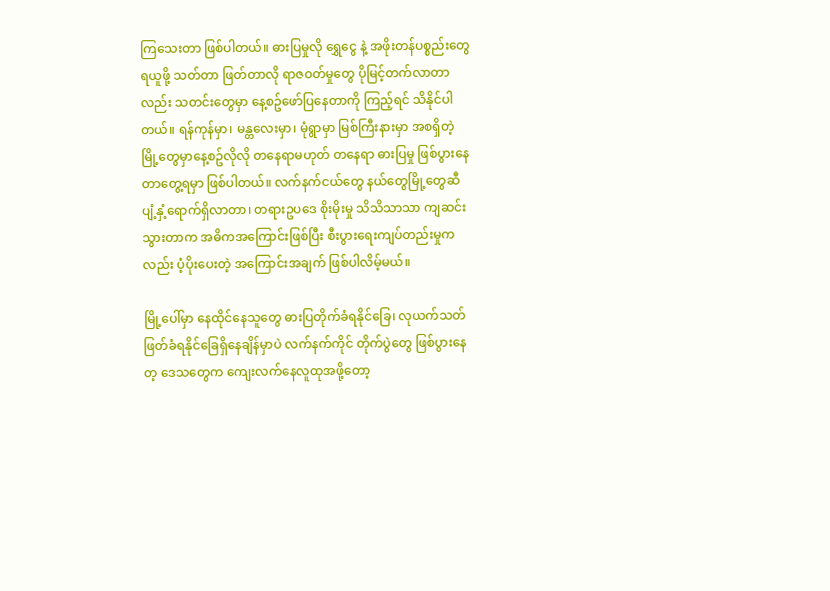ကြသေးတာ ဖြစ်ပါတယ်။ ဓားပြမှုလို ရွှေငွေ နဲ့ အဖိုးတန်ပစ္စည်းတွေ ရယူဖို့ သတ်တာ ဖြတ်တာလို ရာဇဝတ်မှုတွေ ပိုမြင့်တက်လာတာလည်း သတင်းတွေမှာ နေ့စဥ်ဖော်ပြနေတာကို ကြည့်ရင် သိနိုင်ပါတယ်။ ရန်ကုန်မှာ၊ မန္တလေးမှာ၊ မုံရွာမှာ မြစ်ကြီးနားမှာ အစရှိတဲ့ မြို့တွေမှာနေ့စဥ်လိုလို တနေရာမဟုတ် တနေရာ ဓားပြမှု ဖြစ်ပွားနေတာတွေ့ရမှာ ဖြစ်ပါတယ်။ လက်နက်ငယ်တွေ နယ်တွေမြို့တွေဆီ ပျံ့နှံ့ရောက်ရှိလာတာ၊ တရားဥပဒေ စိုးမိုးမှု သိသိသာသာ ကျဆင်းသွားတာက အဓိကအကြောင်းဖြစ်ပြီး စီးပွားရေးကျပ်တည်းမှုကလည်း ပံ့ပိုးပေးတဲ့ အကြောင်းအချက် ဖြစ်ပါလိမ့်မယ်။

မြို့ပေါ်မှာ နေထိုင်နေသူတွေ ဓားပြတိုက်ခံရနိုင်ခြေ၊ လုယက်သတ်ဖြတ်ခံရနိုင်ခြေရှိနေချိန်မှာပဲ လက်နက်ကိုင် တိုက်ပွဲတွေ ဖြစ်ပွားနေတ့ ဒေသတွေက ကျေးလက်နေလူထုအဖို့တော့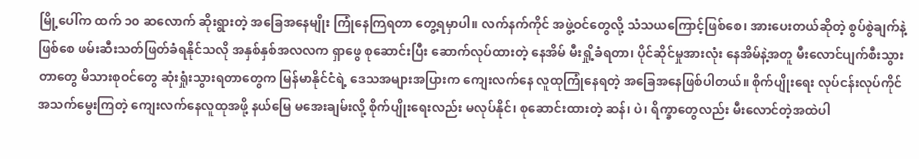မြို့ပေါ်က ထက် ၁၀ ဆလောက် ဆိုးရွားတဲ့ အခြေအနေမျိုး ကြုံနေကြရတာ တွေ့ရမှာပါ။ လက်နက်ကိုင် အဖွဲ့ဝင်တွေလို့ သံသယကြောင့်ဖြစ်စေ၊ အားပေးတယ်ဆိုတဲ့ စွပ်စွဲချက်နဲ့ ဖြစ်စေ ဖမ်းဆီးသတ်ဖြတ်ခံရနိုင်သလို အနှစ်နှစ်အလလက ရှာဖွေ စုဆောင်းပြီး ဆောက်လုပ်ထားတဲ့ နေအိမ် မီးရှို့ခံရတာ၊ ပိုင်ဆိုင်မှုအားလုံး နေအိမ်နဲ့အတူ မီးလောင်ပျက်စီးသွားတာတွေ မိသားစုဝင်တွေ ဆုံးရှုံးသွားရတာတွေက မြန်မာနိုင်ငံရဲ့ ဒေသအများအပြားက ကျေးလက်နေ လူထုကြုံနေရတဲ့ အခြေအနေဖြစ်ပါတယ်။ စိုက်ပျိုးရေး လုပ်ငန်းလုပ်ကိုင် အသက်မွေးကြတဲ့ ကျေးလက်နေလူထုအဖို့ နယ်မြေ မအေးချမ်းလို့ စိုက်ပျိုးရေးလည်း မလုပ်နိုင်၊ စုဆောင်းထားတဲ့ ဆန်၊ ပဲ၊ ရိက္ခာတွေလည်း မီးလောင်တဲ့အထဲပါ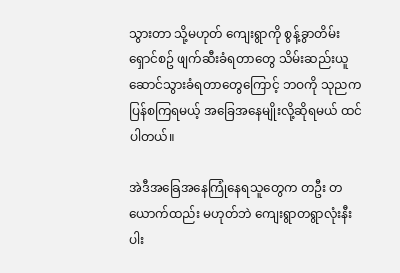သွားတာ သို့မဟုတ် ကျေးရွာကို စွန့်ခွာတိမ်းရှောင်စဥ် ဖျက်ဆီးခံရတာတွေ သိမ်းဆည်းယူဆောင်သွားခံရတာတွေကြောင့် ဘဝကို သုညက ပြန်စကြရမယ့် အခြေအနေမျိုးလို့ဆိုရမယ် ထင်ပါတယ်။

အဲဒီအခြေအနေကြုံနေရသူတွေက တဦး တယောက်ထည်း မဟုတ်ဘဲ ကျေးရွာတရွာလုံးနီးပါး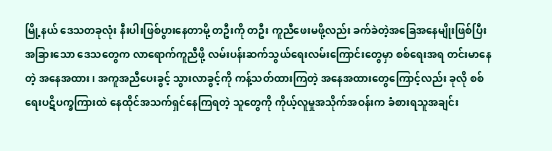မြို့နယ် ဒေသတခုလုံး နီးပါးဖြစ်ပွားနေတာမို့ တဦးကို တဦး ကူညီဖေးမဖို့လည်း ခက်ခဲတဲ့အခြေအနေမျိုးဖြစ်ပြီး အခြားသော ဒေသတွေက လာရောက်ကူညီဖို့ လမ်းပန်းဆက်သွယ်ရေးလမ်းကြောင်းတွေမှာ စစ်ရေးအရ တင်းမာနေတဲ့ အနေအထား၊ အကူအညီပေးခွင့် သွားလာခွင့်ကို ကန့်သတ်ထားကြတဲ့ အနေအထားတွေကြောင့်လည်း ခုလို စစ်ရေးပဋိပက္ခကြားထဲ နေထိုင်အသက်ရှင်နေကြရတဲ့ သူတွေကို ကိုယ့်လူမှုအသိုက်အဝန်းက ခံစားရသူအချင်း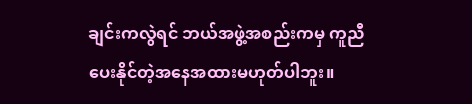ချင်းကလွဲရင် ဘယ်အဖွဲ့အစည်းကမှ ကူညီပေးနိုင်တဲ့အနေအထားမဟုတ်ပါဘူး။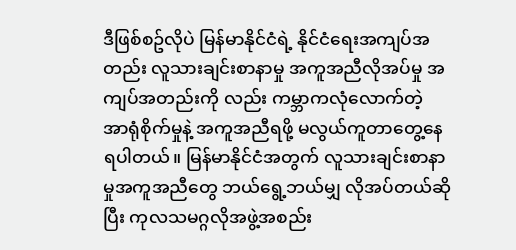ဒီဖြစ်စဥ်လိုပဲ မြန်မာနိုင်ငံရဲ့ နိုင်ငံရေးအကျပ်အတည်း လူသားချင်းစာနာမှု အကူအညီလိုအပ်မှု အကျပ်အတည်းကို လည်း ကမ္ဘာကလုံလောက်တဲ့ အာရုံစိုက်မှုနဲ့ အကူအညီရဖို့ မလွယ်ကူတာတွေ့နေရပါတယ်။ မြန်မာနိုင်ငံအတွက် လူသားချင်းစာနာမှုအကူအညီတွေ ဘယ်ရွေ့ဘယ်မျှ လိုအပ်တယ်ဆိုပြီး ကုလသမဂ္ဂလိုအဖွဲ့အစည်း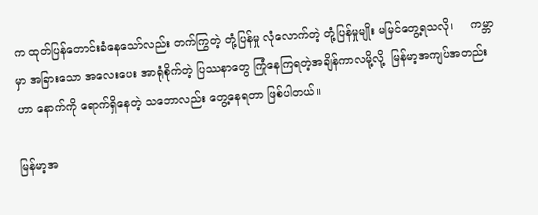က ထုတ်ပြန်တောင်းခံနေသော်လည်း တက်ကြွတဲ့ တုံ့ပြန်မှု လုံလောက်တဲ့ တုံ့ပြန်မှုမျိုး မမြင်တွေ့ရသလို၊     ကမ္ဘာမှာ အခြားသော အလေးပေး အာရုံစိုက်တဲ့ ပြဿနာတွေ ကြုံနေကြရတဲ့အချိန်ကာလမို့လို့  မြန်မာ့အကျပ်အတည်းဟာ နောက်ကို ရောက်ရှိနေတဲ့ သဘောလည်း တွေ့နေရတာ ဖြစ်ပါတယ်။

မြန်မာ့အ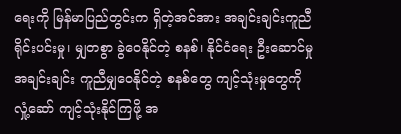ရေးကို မြန်မာပြည်တွင်းက ရှိတဲ့အင်အား အချင်းချင်းကူညီရိုင်းပင်းမှု၊ မျှတစွာ ခွဲဝေနိုင်တဲ့ စနစ်၊ နိုင်ငံရေး ဦးဆောင်မှု အချင်းချင်း ကူညီမျှဝေနိုင်တဲ့ စနစ်တွေ ကျင့်သုံးမှုတွေကို လှုံ့ဆော် ကျင့်သုံးနိုင်ကြဖို့ အ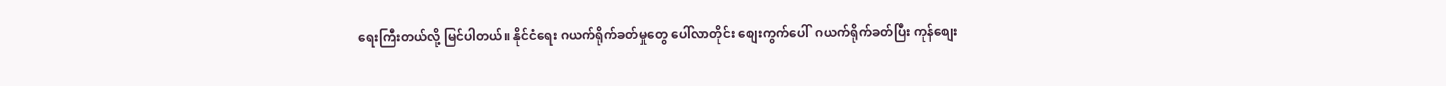ရေးကြီးတယ်လို့ မြင်ပါတယ်။ နိုင်ငံရေး ဂယက်ရိုက်ခတ်မှုတွေ ပေါ်လာတိုင်း စျေးကွက်ပေါ်  ဂယက်ရိုက်ခတ်ပြီး ကုန်စျေး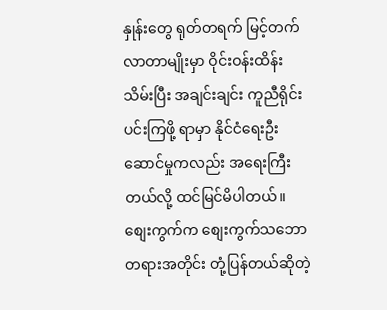နှုန်းတွေ ရုတ်တရက် မြင့်တက်လာတာမျိုးမှာ ဝိုင်းဝန်းထိန်းသိမ်းပြီး အချင်းချင်း ကူညီရိုင်းပင်းကြဖို့ ရာမှာ နိုင်ငံရေးဦးဆောင်မှုကလည်း အရေးကြီးတယ်လို့ ထင်မြင်မိပါတယ်။ စျေးကွက်က စျေးကွက်သဘောတရားအတိုင်း တုံ့ပြန်တယ်ဆိုတဲ့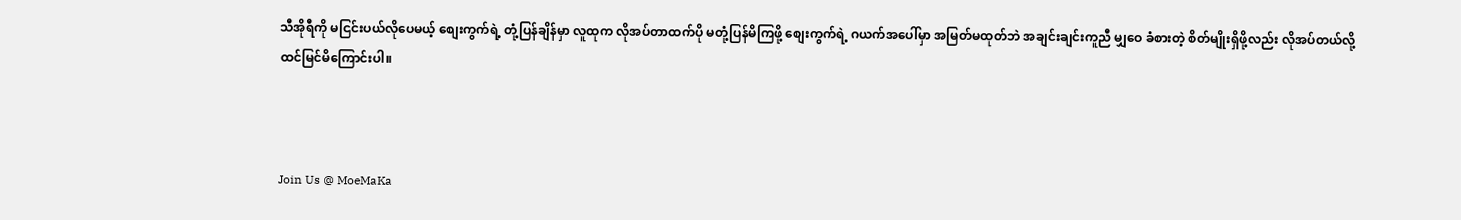သီအိုရီကို မငြင်းပယ်လိုပေမယ့် စျေးကွက်ရဲ့ တုံ့ပြန်ချိန်မှာ လူထုက လိုအပ်တာထက်ပို မတုံ့ပြန်မိကြဖို့ စျေးကွက်ရဲ့ ဂယက်အပေါ်မှာ အမြတ်မထုတ်ဘဲ အချင်းချင်းကူညီ မျှဝေ ခံစားတဲ့ စိတ်မျိုးရှိဖို့လည်း လိုအပ်တယ်လို့ ထင်မြင်မိကြောင်းပါ။



Join Us @ MoeMaKa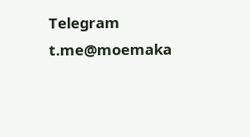Telegram
t.me@moemaka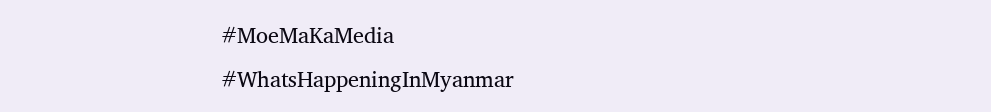#MoeMaKaMedia
#WhatsHappeningInMyanmar